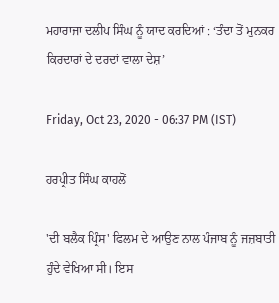ਮਹਾਰਾਜਾ ਦਲੀਪ ਸਿੰਘ ਨੂੰ ਯਾਦ ਕਰਦਿਆਂ : ‘ਤੰਦਾ ਤੋਂ ਮੁਨਕਰ ਕਿਰਦਾਰਾਂ ਦੇ ਦਰਦਾਂ ਵਾਲਾ ਦੇਸ਼’

Friday, Oct 23, 2020 - 06:37 PM (IST)

ਹਰਪ੍ਰੀਤ ਸਿੰਘ ਕਾਹਲੋਂ

'ਦੀ ਬਲੈਕ ਪ੍ਰਿੰਸ' ਫਿਲਮ ਦੇ ਆਉਣ ਨਾਲ ਪੰਜਾਬ ਨੂੰ ਜਜ਼ਬਾਤੀ ਹੁੰਦੇ ਵੇਖਿਆ ਸੀ। ਇਸ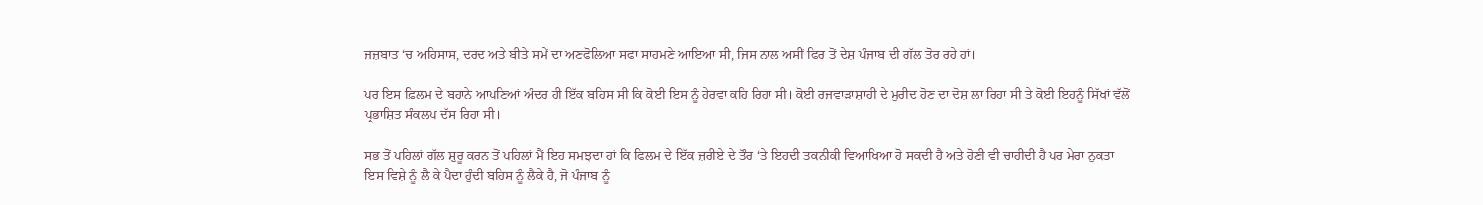ਜਜ਼ਬਾਤ ‘ਚ ਅਹਿਸਾਸ, ਦਰਦ ਅਤੇ ਬੀਤੇ ਸਮੇਂ ਦਾ ਅਣਫੋਲਿਆ ਸਫਾ ਸਾਹਮਣੇ ਆਇਆ ਸੀ, ਜਿਸ ਨਾਲ ਅਸੀਂ ਫਿਰ ਤੋਂ ਦੇਸ਼ ਪੰਜਾਬ ਦੀ ਗੱਲ ਤੋਰ ਰਹੇ ਹਾਂ।

ਪਰ ਇਸ ਫ਼ਿਲਮ ਦੇ ਬਹਾਨੇ ਆਪਣਿਆਂ ਅੰਦਰ ਹੀ ਇੱਕ ਬਹਿਸ ਸੀ ਕਿ ਕੋਈ ਇਸ ਨੂੰ ਹੇਰਵਾ ਕਹਿ ਰਿਹਾ ਸੀ। ਕੋਈ ਰਜਵਾੜਾਸ਼ਾਹੀ ਦੇ ਮੁਰੀਦ ਹੋਣ ਦਾ ਦੋਸ਼ ਲਾ ਰਿਹਾ ਸੀ ਤੇ ਕੋਈ ਇਹਨੂੰ ਸਿੱਖਾਂ ਵੱਲੋਂ ਪ੍ਰਭਾਸ਼ਿਤ ਸੰਕਲਪ ਦੱਸ ਰਿਹਾ ਸੀ।

ਸਭ ਤੋਂ ਪਹਿਲਾਂ ਗੱਲ ਸ਼ੁਰੂ ਕਰਨ ਤੋਂ ਪਹਿਲਾਂ ਮੈਂ ਇਹ ਸਮਝਦਾ ਹਾਂ ਕਿ ਫਿਲਮ ਦੇ ਇੱਕ ਜ਼ਰੀਏ ਦੇ ਤੌਰ ‘ਤੇ ਇਹਦੀ ਤਕਨੀਕੀ ਵਿਆਖਿਆ ਹੋ ਸਕਦੀ ਹੈ ਅਤੇ ਹੋਣੀ ਵੀ ਚਾਹੀਦੀ ਹੈ ਪਰ ਮੇਰਾ ਨੁਕਤਾ ਇਸ ਵਿਸ਼ੇ ਨੂੰ ਲੈ ਕੇ ਪੈਦਾ ਹੁੰਦੀ ਬਹਿਸ ਨੂੰ ਲੈਕੇ ਹੈ, ਜੋ ਪੰਜਾਬ ਨੂੰ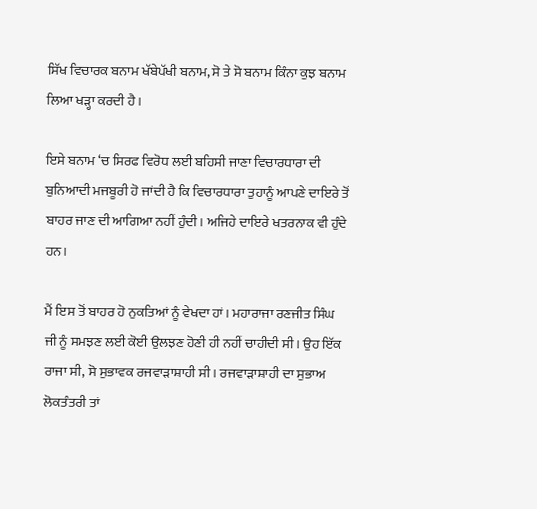ਸਿੱਖ ਵਿਚਾਰਕ ਬਨਾਮ ਖੱਬੇਪੱਖੀ ਬਨਾਮ, ਸੋ ਤੇ ਸੋ ਬਨਾਮ ਕਿੰਨਾ ਕੁਝ ਬਨਾਮ ਲਿਆ ਖੜ੍ਹਾ ਕਰਦੀ ਹੈ।

ਇਸੇ ਬਨਾਮ ‘ਚ ਸਿਰਫ ਵਿਰੋਧ ਲਈ ਬਹਿਸੀ ਜਾਣਾ ਵਿਚਾਰਧਾਰਾ ਦੀ ਬੁਨਿਆਦੀ ਮਜਬੂਰੀ ਹੋ ਜਾਂਦੀ ਹੈ ਕਿ ਵਿਚਾਰਧਾਰਾ ਤੁਹਾਨੂੰ ਆਪਣੇ ਦਾਇਰੇ ਤੋਂ ਬਾਹਰ ਜਾਣ ਦੀ ਆਗਿਆ ਨਹੀਂ ਹੁੰਦੀ। ਅਜਿਹੇ ਦਾਇਰੇ ਖਤਰਨਾਕ ਵੀ ਹੁੰਦੇ ਹਨ।

ਮੈਂ ਇਸ ਤੋਂ ਬਾਹਰ ਹੋ ਨੁਕਤਿਆਂ ਨੂੰ ਵੇਖਦਾ ਹਾਂ। ਮਹਾਰਾਜਾ ਰਣਜੀਤ ਸਿੰਘ ਜੀ ਨੂੰ ਸਮਝਣ ਲਈ ਕੋਈ ਉਲਝਣ ਹੋਣੀ ਹੀ ਨਹੀਂ ਚਾਹੀਦੀ ਸੀ। ਉਹ ਇੱਕ ਰਾਜਾ ਸੀ, ਸੋ ਸੁਭਾਵਕ ਰਜਵਾੜਾਸ਼ਾਹੀ ਸੀ। ਰਜਵਾੜਾਸ਼ਾਹੀ ਦਾ ਸੁਭਾਅ ਲੋਕਤੰਤਰੀ ਤਾਂ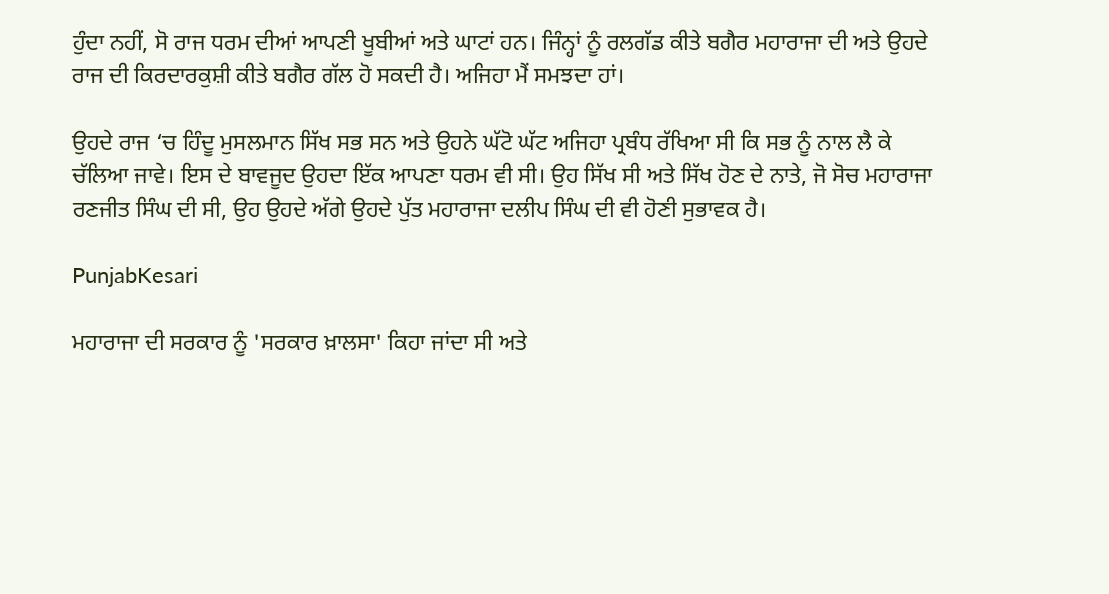ਹੁੰਦਾ ਨਹੀਂ, ਸੋ ਰਾਜ ਧਰਮ ਦੀਆਂ ਆਪਣੀ ਖੂਬੀਆਂ ਅਤੇ ਘਾਟਾਂ ਹਨ। ਜਿੰਨ੍ਹਾਂ ਨੂੰ ਰਲਗੱਡ ਕੀਤੇ ਬਗੈਰ ਮਹਾਰਾਜਾ ਦੀ ਅਤੇ ਉਹਦੇ ਰਾਜ ਦੀ ਕਿਰਦਾਰਕੁਸ਼ੀ ਕੀਤੇ ਬਗੈਰ ਗੱਲ ਹੋ ਸਕਦੀ ਹੈ। ਅਜਿਹਾ ਮੈਂ ਸਮਝਦਾ ਹਾਂ।

ਉਹਦੇ ਰਾਜ ‘ਚ ਹਿੰਦੂ ਮੁਸਲਮਾਨ ਸਿੱਖ ਸਭ ਸਨ ਅਤੇ ਉਹਨੇ ਘੱਟੋ ਘੱਟ ਅਜਿਹਾ ਪ੍ਰਬੰਧ ਰੱਖਿਆ ਸੀ ਕਿ ਸਭ ਨੂੰ ਨਾਲ ਲੈ ਕੇ ਚੱਲਿਆ ਜਾਵੇ। ਇਸ ਦੇ ਬਾਵਜੂਦ ਉਹਦਾ ਇੱਕ ਆਪਣਾ ਧਰਮ ਵੀ ਸੀ। ਉਹ ਸਿੱਖ ਸੀ ਅਤੇ ਸਿੱਖ ਹੋਣ ਦੇ ਨਾਤੇ, ਜੋ ਸੋਚ ਮਹਾਰਾਜਾ ਰਣਜੀਤ ਸਿੰਘ ਦੀ ਸੀ, ਉਹ ਉਹਦੇ ਅੱਗੇ ਉਹਦੇ ਪੁੱਤ ਮਹਾਰਾਜਾ ਦਲੀਪ ਸਿੰਘ ਦੀ ਵੀ ਹੋਣੀ ਸੁਭਾਵਕ ਹੈ।

PunjabKesari

ਮਹਾਰਾਜਾ ਦੀ ਸਰਕਾਰ ਨੂੰ 'ਸਰਕਾਰ ਖ਼ਾਲਸਾ' ਕਿਹਾ ਜਾਂਦਾ ਸੀ ਅਤੇ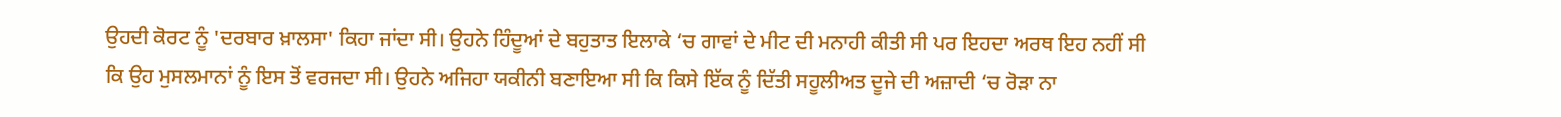ਉਹਦੀ ਕੋਰਟ ਨੂੰ 'ਦਰਬਾਰ ਖ਼ਾਲਸਾ' ਕਿਹਾ ਜਾਂਦਾ ਸੀ। ਉਹਨੇ ਹਿੰਦੂਆਂ ਦੇ ਬਹੁਤਾਤ ਇਲਾਕੇ ‘ਚ ਗਾਵਾਂ ਦੇ ਮੀਟ ਦੀ ਮਨਾਹੀ ਕੀਤੀ ਸੀ ਪਰ ਇਹਦਾ ਅਰਥ ਇਹ ਨਹੀਂ ਸੀ ਕਿ ਉਹ ਮੁਸਲਮਾਨਾਂ ਨੂੰ ਇਸ ਤੋਂ ਵਰਜਦਾ ਸੀ। ਉਹਨੇ ਅਜਿਹਾ ਯਕੀਨੀ ਬਣਾਇਆ ਸੀ ਕਿ ਕਿਸੇ ਇੱਕ ਨੂੰ ਦਿੱਤੀ ਸਹੂਲੀਅਤ ਦੂਜੇ ਦੀ ਅਜ਼ਾਦੀ ‘ਚ ਰੋੜਾ ਨਾ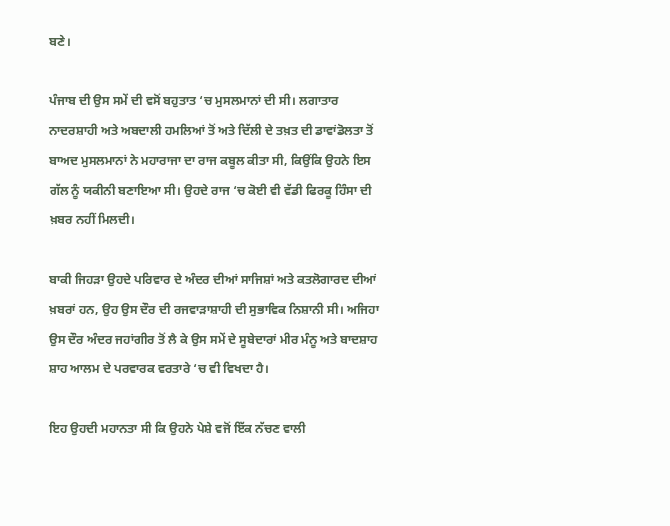ਬਣੇ।

ਪੰਜਾਬ ਦੀ ਉਸ ਸਮੇਂ ਦੀ ਵਸੋਂ ਬਹੁਤਾਤ ‘ਚ ਮੁਸਲਮਾਨਾਂ ਦੀ ਸੀ। ਲਗਾਤਾਰ ਨਾਦਰਸ਼ਾਹੀ ਅਤੇ ਅਬਦਾਲੀ ਹਮਲਿਆਂ ਤੋਂ ਅਤੇ ਦਿੱਲੀ ਦੇ ਤਖ਼ਤ ਦੀ ਡਾਵਾਂਡੋਲਤਾ ਤੋਂ ਬਾਅਦ ਮੁਸਲਮਾਨਾਂ ਨੇ ਮਹਾਰਾਜਾ ਦਾ ਰਾਜ ਕਬੂਲ ਕੀਤਾ ਸੀ, ਕਿਉਂਕਿ ਉਹਨੇ ਇਸ ਗੱਲ ਨੂੰ ਯਕੀਨੀ ਬਣਾਇਆ ਸੀ। ਉਹਦੇ ਰਾਜ ‘ਚ ਕੋਈ ਵੀ ਵੱਡੀ ਫਿਰਕੂ ਹਿੰਸਾ ਦੀ ਖ਼ਬਰ ਨਹੀਂ ਮਿਲਦੀ।

ਬਾਕੀ ਜਿਹੜਾ ਉਹਦੇ ਪਰਿਵਾਰ ਦੇ ਅੰਦਰ ਦੀਆਂ ਸਾਜਿਸ਼ਾਂ ਅਤੇ ਕਤਲੋਗਾਰਦ ਦੀਆਂ ਖ਼ਬਰਾਂ ਹਨ, ਉਹ ਉਸ ਦੌਰ ਦੀ ਰਜਵਾੜਾਸ਼ਾਹੀ ਦੀ ਸੁਭਾਵਿਕ ਨਿਸ਼ਾਨੀ ਸੀ। ਅਜਿਹਾ ਉਸ ਦੌਰ ਅੰਦਰ ਜਹਾਂਗੀਰ ਤੋਂ ਲੈ ਕੇ ਉਸ ਸਮੇਂ ਦੇ ਸੂਬੇਦਾਰਾਂ ਮੀਰ ਮੰਨੂ ਅਤੇ ਬਾਦਸ਼ਾਹ ਸ਼ਾਹ ਆਲਮ ਦੇ ਪਰਵਾਰਕ ਵਰਤਾਰੇ ‘ਚ ਵੀ ਵਿਖਦਾ ਹੈ।

ਇਹ ਉਹਦੀ ਮਹਾਨਤਾ ਸੀ ਕਿ ਉਹਨੇ ਪੇਸ਼ੇ ਵਜੋਂ ਇੱਕ ਨੱਚਣ ਵਾਲੀ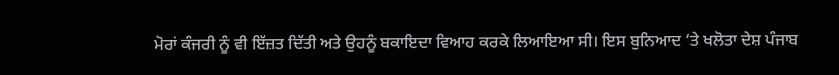ਮੋਰਾਂ ਕੰਜਰੀ ਨੂੰ ਵੀ ਇੱਜ਼ਤ ਦਿੱਤੀ ਅਤੇ ਉਹਨੂੰ ਬਕਾਇਦਾ ਵਿਆਹ ਕਰਕੇ ਲਿਆਇਆ ਸੀ। ਇਸ ਬੁਨਿਆਦ ‘ਤੇ ਖਲੋਤਾ ਦੇਸ਼ ਪੰਜਾਬ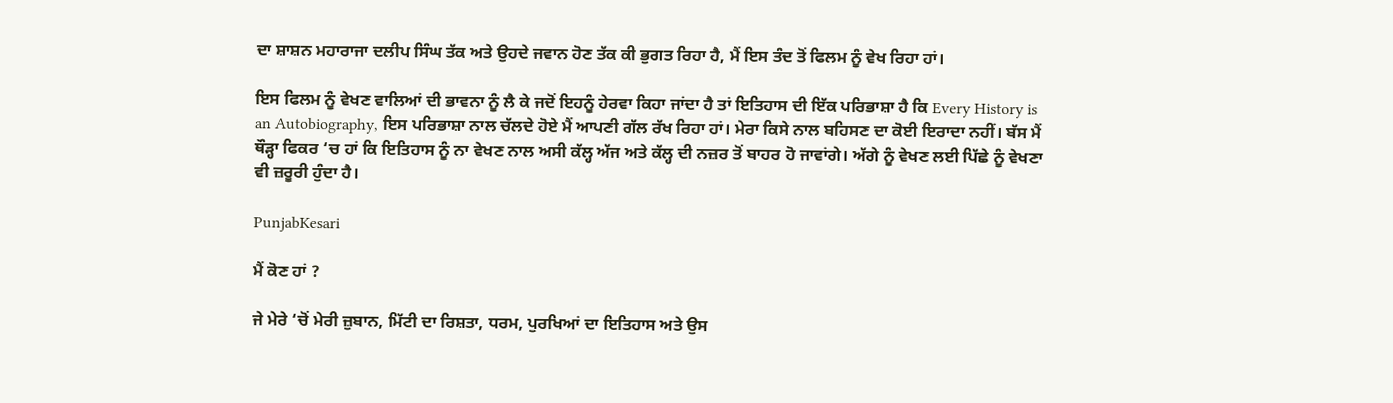ਦਾ ਸ਼ਾਸ਼ਨ ਮਹਾਰਾਜਾ ਦਲੀਪ ਸਿੰਘ ਤੱਕ ਅਤੇ ਉਹਦੇ ਜਵਾਨ ਹੋਣ ਤੱਕ ਕੀ ਭੁਗਤ ਰਿਹਾ ਹੈ, ਮੈਂ ਇਸ ਤੰਦ ਤੋਂ ਫਿਲਮ ਨੂੰ ਵੇਖ ਰਿਹਾ ਹਾਂ।

ਇਸ ਫਿਲਮ ਨੂੰ ਵੇਖਣ ਵਾਲਿਆਂ ਦੀ ਭਾਵਨਾ ਨੂੰ ਲੈ ਕੇ ਜਦੋਂ ਇਹਨੂੰ ਹੇਰਵਾ ਕਿਹਾ ਜਾਂਦਾ ਹੈ ਤਾਂ ਇਤਿਹਾਸ ਦੀ ਇੱਕ ਪਰਿਭਾਸ਼ਾ ਹੈ ਕਿ Every History is an Autobiography, ਇਸ ਪਰਿਭਾਸ਼ਾ ਨਾਲ ਚੱਲਦੇ ਹੋਏ ਮੈਂ ਆਪਣੀ ਗੱਲ ਰੱਖ ਰਿਹਾ ਹਾਂ। ਮੇਰਾ ਕਿਸੇ ਨਾਲ ਬਹਿਸਣ ਦਾ ਕੋਈ ਇਰਾਦਾ ਨਹੀਂ। ਬੱਸ ਮੈਂ ਥੌੜ੍ਹਾ ਫਿਕਰ ‘ਚ ਹਾਂ ਕਿ ਇਤਿਹਾਸ ਨੂੰ ਨਾ ਵੇਖਣ ਨਾਲ ਅਸੀ ਕੱਲ੍ਹ ਅੱਜ ਅਤੇ ਕੱਲ੍ਹ ਦੀ ਨਜ਼ਰ ਤੋਂ ਬਾਹਰ ਹੋ ਜਾਵਾਂਗੇ। ਅੱਗੇ ਨੂੰ ਵੇਖਣ ਲਈ ਪਿੱਛੇ ਨੂੰ ਵੇਖਣਾ ਵੀ ਜ਼ਰੂਰੀ ਹੁੰਦਾ ਹੈ।

PunjabKesari

ਮੈਂ ਕੋਣ ਹਾਂ ?

ਜੇ ਮੇਰੇ ‘ਚੋਂ ਮੇਰੀ ਜ਼ੁਬਾਨ, ਮਿੱਟੀ ਦਾ ਰਿਸ਼ਤਾ, ਧਰਮ, ਪੁਰਖਿਆਂ ਦਾ ਇਤਿਹਾਸ ਅਤੇ ਉਸ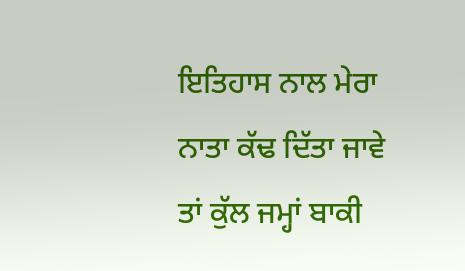ਇਤਿਹਾਸ ਨਾਲ ਮੇਰਾ ਨਾਤਾ ਕੱਢ ਦਿੱਤਾ ਜਾਵੇ ਤਾਂ ਕੁੱਲ ਜਮ੍ਹਾਂ ਬਾਕੀ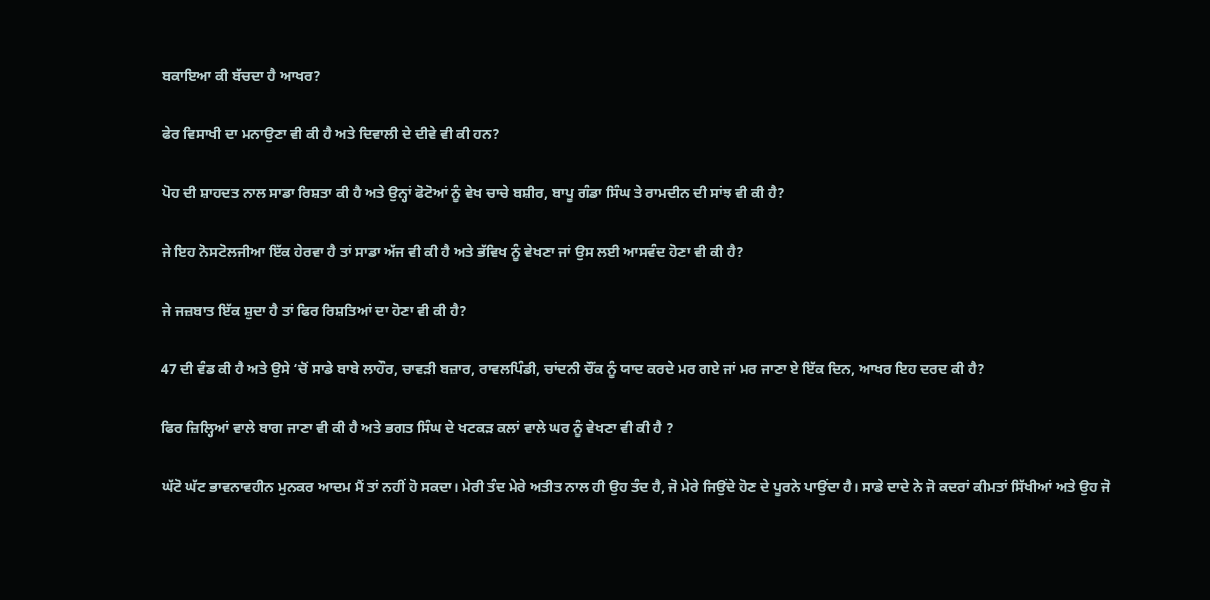ਬਕਾਇਆ ਕੀ ਬੱਚਦਾ ਹੈ ਆਖਰ?

ਫੇਰ ਵਿਸਾਖੀ ਦਾ ਮਨਾਉਣਾ ਵੀ ਕੀ ਹੈ ਅਤੇ ਦਿਵਾਲੀ ਦੇ ਦੀਵੇ ਵੀ ਕੀ ਹਨ?

ਪੋਹ ਦੀ ਸ਼ਾਹਦਤ ਨਾਲ ਸਾਡਾ ਰਿਸ਼ਤਾ ਕੀ ਹੈ ਅਤੇ ਉਨ੍ਹਾਂ ਫੋਟੋਆਂ ਨੂੰ ਵੇਖ ਚਾਚੇ ਬਸ਼ੀਰ, ਬਾਪੂ ਗੰਡਾ ਸਿੰਘ ਤੇ ਰਾਮਦੀਨ ਦੀ ਸਾਂਝ ਵੀ ਕੀ ਹੈ?

ਜੇ ਇਹ ਨੋਸਟੋਲਜੀਆ ਇੱਕ ਹੇਰਵਾ ਹੈ ਤਾਂ ਸਾਡਾ ਅੱਜ ਵੀ ਕੀ ਹੈ ਅਤੇ ਭੱਵਿਖ ਨੂੰ ਵੇਖਣਾ ਜਾਂ ਉਸ ਲਈ ਆਸਵੰਦ ਹੋਣਾ ਵੀ ਕੀ ਹੈ?

ਜੇ ਜਜ਼ਬਾਤ ਇੱਕ ਸ਼ੁਦਾ ਹੈ ਤਾਂ ਫਿਰ ਰਿਸ਼ਤਿਆਂ ਦਾ ਹੋਣਾ ਵੀ ਕੀ ਹੈ?

47 ਦੀ ਵੰਡ ਕੀ ਹੈ ਅਤੇ ਉਸੇ ‘ਚੋਂ ਸਾਡੇ ਬਾਬੇ ਲਾਹੌਰ, ਚਾਵੜੀ ਬਜ਼ਾਰ, ਰਾਵਲਪਿੰਡੀ, ਚਾਂਦਨੀ ਚੌਂਕ ਨੂੰ ਯਾਦ ਕਰਦੇ ਮਰ ਗਏ ਜਾਂ ਮਰ ਜਾਣਾ ਏ ਇੱਕ ਦਿਨ, ਆਖਰ ਇਹ ਦਰਦ ਕੀ ਹੈ?

ਫਿਰ ਜ਼ਿਲ੍ਹਿਆਂ ਵਾਲੇ ਬਾਗ ਜਾਣਾ ਵੀ ਕੀ ਹੈ ਅਤੇ ਭਗਤ ਸਿੰਘ ਦੇ ਖਟਕੜ ਕਲਾਂ ਵਾਲੇ ਘਰ ਨੂੰ ਵੇਖਣਾ ਵੀ ਕੀ ਹੈ ?

ਘੱਟੋ ਘੱਟ ਭਾਵਨਾਵਹੀਨ ਮੁਨਕਰ ਆਦਮ ਮੈਂ ਤਾਂ ਨਹੀਂ ਹੋ ਸਕਦਾ। ਮੇਰੀ ਤੰਦ ਮੇਰੇ ਅਤੀਤ ਨਾਲ ਹੀ ਉਹ ਤੰਦ ਹੈ, ਜੋ ਮੇਰੇ ਜਿਉਂਦੇ ਹੋਣ ਦੇ ਪੂਰਨੇ ਪਾਉਂਦਾ ਹੈ। ਸਾਡੇ ਦਾਦੇ ਨੇ ਜੋ ਕਦਰਾਂ ਕੀਮਤਾਂ ਸਿੱਖੀਆਂ ਅਤੇ ਉਹ ਜੋ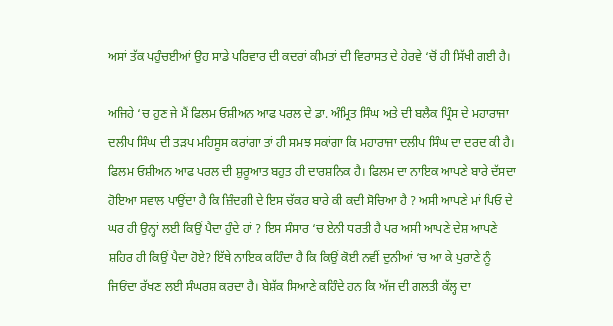ਅਸਾਂ ਤੱਕ ਪਹੁੰਚਈਆਂ ਉਹ ਸਾਡੇ ਪਰਿਵਾਰ ਦੀ ਕਦਰਾਂ ਕੀਮਤਾਂ ਦੀ ਵਿਰਾਸਤ ਦੇ ਹੇਰਵੇ ‘ਚੋਂ ਹੀ ਸਿੱਖੀ ਗਈ ਹੈ।

ਅਜਿਹੇ ‘ਚ ਹੁਣ ਜੇ ਮੈਂ ਫਿਲਮ ਓਸ਼ੀਅਨ ਆਫ ਪਰਲ ਦੇ ਡਾ. ਅੰਮ੍ਰਿਤ ਸਿੰਘ ਅਤੇ ਦੀ ਬਲੈਕ ਪ੍ਰਿੰਸ ਦੇ ਮਹਾਰਾਜਾ ਦਲੀਪ ਸਿੰਘ ਦੀ ਤੜਪ ਮਹਿਸੂਸ ਕਰਾਂਗਾ ਤਾਂ ਹੀ ਸਮਝ ਸਕਾਂਗਾ ਕਿ ਮਹਾਰਾਜਾ ਦਲੀਪ ਸਿੰਘ ਦਾ ਦਰਦ ਕੀ ਹੈ। ਫਿਲਮ ਓਸ਼ੀਅਨ ਆਫ ਪਰਲ ਦੀ ਸ਼ੁਰੂਆਤ ਬਹੁਤ ਹੀ ਦਾਰਸ਼ਨਿਕ ਹੈ। ਫਿਲਮ ਦਾ ਨਾਇਕ ਆਪਣੇ ਬਾਰੇ ਦੱਸਦਾ ਹੋਇਆ ਸਵਾਲ ਪਾਉਂਦਾ ਹੈ ਕਿ ਜ਼ਿੰਦਗੀ ਦੇ ਇਸ ਚੱਕਰ ਬਾਰੇ ਕੀ ਕਦੀ ਸੋਚਿਆ ਹੈ ? ਅਸੀ ਆਪਣੇ ਮਾਂ ਪਿਓ ਦੇ ਘਰ ਹੀ ਉਨ੍ਹਾਂ ਲਈ ਕਿਉਂ ਪੈਦਾ ਹੁੰਦੇ ਹਾਂ ? ਇਸ ਸੰਸਾਰ ‘ਚ ਏਨੀ ਧਰਤੀ ਹੈ ਪਰ ਅਸੀ ਆਪਣੇ ਦੇਸ਼ ਆਪਣੇ ਸ਼ਹਿਰ ਹੀ ਕਿਉਂ ਪੈਦਾ ਹੋਏ? ਇੱਥੇ ਨਾਇਕ ਕਹਿੰਦਾ ਹੈ ਕਿ ਕਿਉਂ ਕੋਈ ਨਵੀਂ ਦੁਨੀਆਂ ‘ਚ ਆ ਕੇ ਪੁਰਾਣੇ ਨੂੰ ਜਿਓਂਦਾ ਰੱਖਣ ਲਈ ਸੰਘਰਸ਼ ਕਰਦਾ ਹੈ। ਬੇਸ਼ੱਕ ਸਿਆਣੇ ਕਹਿੰਦੇ ਹਨ ਕਿ ਅੱਜ ਦੀ ਗਲਤੀ ਕੱਲ੍ਹ ਦਾ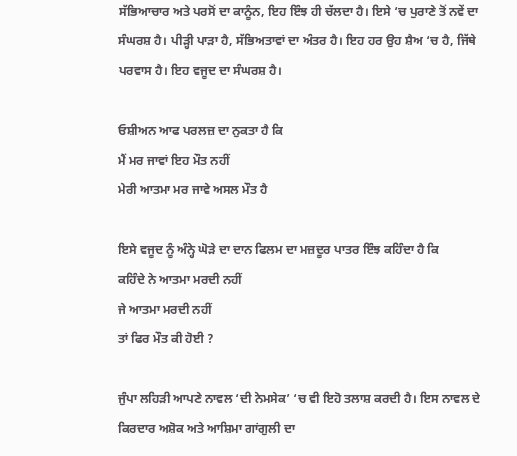ਸੱਭਿਆਚਾਰ ਅਤੇ ਪਰਸੋਂ ਦਾ ਕਾਨੂੰਨ, ਇਹ ਇੰਝ ਹੀ ਚੱਲਦਾ ਹੈ। ਇਸੇ ‘ਚ ਪੁਰਾਣੇ ਤੋਂ ਨਵੇਂ ਦਾ ਸੰਘਰਸ਼ ਹੈ। ਪੀੜ੍ਹੀ ਪਾੜਾ ਹੈ, ਸੱਭਿਅਤਾਵਾਂ ਦਾ ਅੰਤਰ ਹੈ। ਇਹ ਹਰ ਉਹ ਸ਼ੈਅ ‘ਚ ਹੈ, ਜਿੱਥੇ ਪਰਵਾਸ ਹੈ। ਇਹ ਵਜੂਦ ਦਾ ਸੰਘਰਸ਼ ਹੈ।

ਓਸ਼ੀਅਨ ਆਫ ਪਰਲਜ਼ ਦਾ ਨੁਕਤਾ ਹੈ ਕਿ
ਮੈਂ ਮਰ ਜਾਵਾਂ ਇਹ ਮੌਤ ਨਹੀਂ
ਮੇਰੀ ਆਤਮਾ ਮਰ ਜਾਵੇ ਅਸਲ ਮੌਤ ਹੈ

ਇਸੇ ਵਜੂਦ ਨੂੰ ਅੰਨ੍ਹੇ ਘੋੜੇ ਦਾ ਦਾਨ ਫਿਲਮ ਦਾ ਮਜ਼ਦੂਰ ਪਾਤਰ ਇੰਝ ਕਹਿੰਦਾ ਹੈ ਕਿ
ਕਹਿੰਦੇ ਨੇ ਆਤਮਾ ਮਰਦੀ ਨਹੀਂ
ਜੇ ਆਤਮਾ ਮਰਦੀ ਨਹੀਂ
ਤਾਂ ਫਿਰ ਮੌਤ ਕੀ ਹੋਈ ?

ਜੁੰਪਾ ਲਹਿੜੀ ਆਪਣੇ ਨਾਵਲ ‘ਦੀ ਨੇਮਸੇਕ’ ‘ਚ ਵੀ ਇਹੋ ਤਲਾਸ਼ ਕਰਦੀ ਹੈ। ਇਸ ਨਾਵਲ ਦੇ ਕਿਰਦਾਰ ਅਸ਼ੋਕ ਅਤੇ ਆਸ਼ਿਮਾ ਗਾਂਗੁਲੀ ਦਾ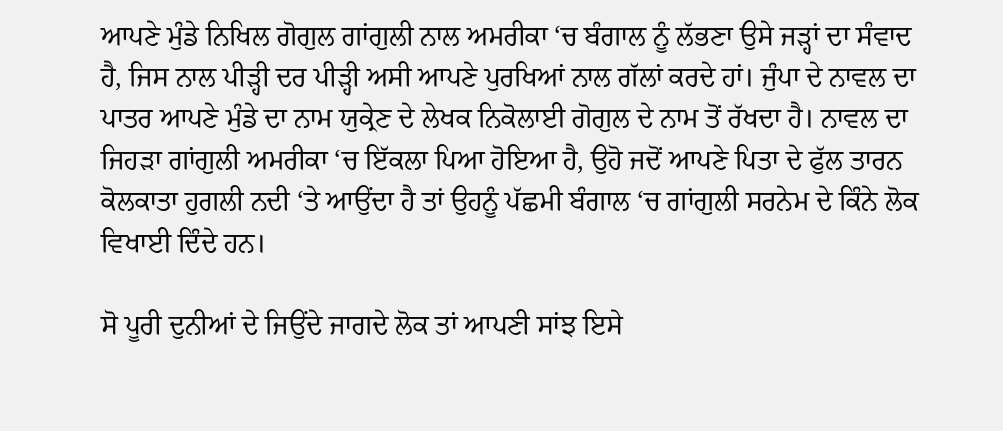ਆਪਣੇ ਮੁੰਡੇ ਨਿਖਿਲ ਗੋਗੁਲ ਗਾਂਗੁਲੀ ਨਾਲ ਅਮਰੀਕਾ ‘ਚ ਬੰਗਾਲ ਨੂੰ ਲੱਭਣਾ ਉਸੇ ਜੜ੍ਹਾਂ ਦਾ ਸੰਵਾਦ ਹੈ, ਜਿਸ ਨਾਲ ਪੀੜ੍ਹੀ ਦਰ ਪੀੜ੍ਹੀ ਅਸੀ ਆਪਣੇ ਪੁਰਖਿਆਂ ਨਾਲ ਗੱਲਾਂ ਕਰਦੇ ਹਾਂ। ਜੁੰਪਾ ਦੇ ਨਾਵਲ ਦਾ ਪਾਤਰ ਆਪਣੇ ਮੁੰਡੇ ਦਾ ਨਾਮ ਯੁਕ੍ਰੇਣ ਦੇ ਲੇਖਕ ਨਿਕੋਲਾਈ ਗੋਗੁਲ ਦੇ ਨਾਮ ਤੋਂ ਰੱਖਦਾ ਹੈ। ਨਾਵਲ ਦਾ ਜਿਹੜਾ ਗਾਂਗੁਲੀ ਅਮਰੀਕਾ ‘ਚ ਇੱਕਲਾ ਪਿਆ ਹੋਇਆ ਹੈ, ਉਹੋ ਜਦੋਂ ਆਪਣੇ ਪਿਤਾ ਦੇ ਫੁੱਲ ਤਾਰਨ ਕੋਲਕਾਤਾ ਹੁਗਲੀ ਨਦੀ ‘ਤੇ ਆਉਂਦਾ ਹੈ ਤਾਂ ਉਹਨੂੰ ਪੱਛਮੀ ਬੰਗਾਲ ‘ਚ ਗਾਂਗੁਲੀ ਸਰਨੇਮ ਦੇ ਕਿੰਨੇ ਲੋਕ ਵਿਖਾਈ ਦਿੰਦੇ ਹਨ।

ਸੋ ਪੂਰੀ ਦੁਨੀਆਂ ਦੇ ਜਿਉਂਦੇ ਜਾਗਦੇ ਲੋਕ ਤਾਂ ਆਪਣੀ ਸਾਂਝ ਇਸੇ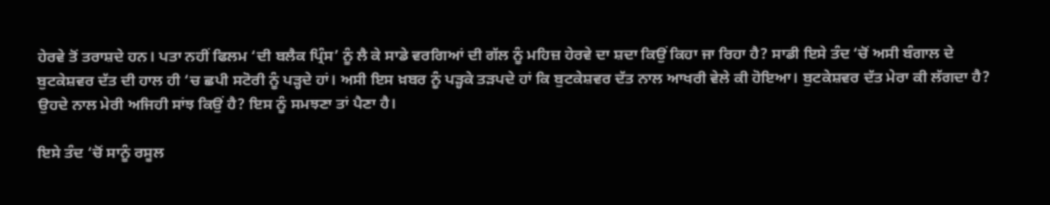ਹੇਰਵੇ ਤੋਂ ਤਰਾਸ਼ਦੇ ਹਨ। ਪਤਾ ਨਹੀਂ ਫਿਲਮ ‘ਦੀ ਬਲੈਕ ਪ੍ਰਿੰਸ’ ਨੂੰ ਲੈ ਕੇ ਸਾਡੇ ਵਰਗਿਆਂ ਦੀ ਗੱਲ ਨੂੰ ਮਹਿਜ਼ ਹੇਰਵੇ ਦਾ ਸ਼ਦਾ ਕਿਉਂ ਕਿਹਾ ਜਾ ਰਿਹਾ ਹੈ? ਸਾਡੀ ਇਸੇ ਤੰਦ ‘ਚੋਂ ਅਸੀ ਬੰਗਾਲ ਦੇ ਬੁਟਕੇਸ਼ਵਰ ਦੱਤ ਦੀ ਹਾਲ ਹੀ ‘ਚ ਛਪੀ ਸਟੋਰੀ ਨੂੰ ਪੜ੍ਹਦੇ ਹਾਂ। ਅਸੀ ਇਸ ਖ਼ਬਰ ਨੂੰ ਪੜ੍ਹਕੇ ਤੜਪਦੇ ਹਾਂ ਕਿ ਬੁਟਕੇਸ਼ਵਰ ਦੱਤ ਨਾਲ ਆਖਰੀ ਵੇਲੇ ਕੀ ਹੋਇਆ। ਬੁਟਕੇਸ਼ਵਰ ਦੱਤ ਮੇਰਾ ਕੀ ਲੱਗਦਾ ਹੈ? ਉਹਦੇ ਨਾਲ ਮੇਰੀ ਅਜਿਹੀ ਸਾਂਝ ਕਿਉਂ ਹੈ? ਇਸ ਨੂੰ ਸਮਝਣਾ ਤਾਂ ਪੈਣਾ ਹੈ।

ਇਸੇ ਤੰਦ ‘ਚੋਂ ਸਾਨੂੰ ਰਸੂਲ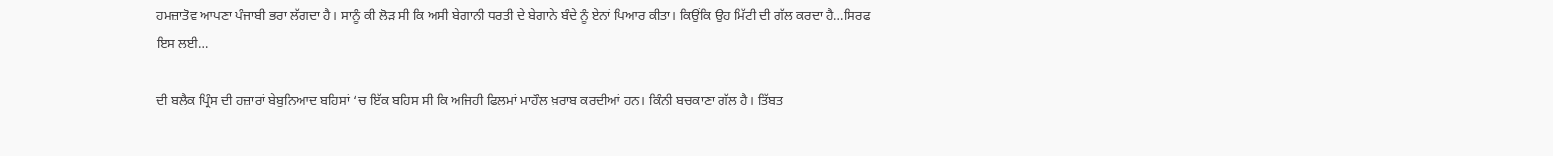ਹਮਜ਼ਾਤੋਵ ਆਪਣਾ ਪੰਜਾਬੀ ਭਰਾ ਲੱਗਦਾ ਹੈ। ਸਾਨੂੰ ਕੀ ਲੋੜ ਸੀ ਕਿ ਅਸੀ ਬੇਗਾਨੀ ਧਰਤੀ ਦੇ ਬੇਗਾਨੇ ਬੰਦੇ ਨੂੰ ਏਨਾਂ ਪਿਆਰ ਕੀਤਾ। ਕਿਉਂਕਿ ਉਹ ਮਿੱਟੀ ਦੀ ਗੱਲ ਕਰਦਾ ਹੈ…ਸਿਰਫ ਇਸ ਲਈ…

ਦੀ ਬਲੈਕ ਪ੍ਰਿੰਸ ਦੀ ਹਜ਼ਾਰਾਂ ਬੇਬੁਨਿਆਦ ਬਹਿਸਾਂ ‘ਚ ਇੱਕ ਬਹਿਸ ਸੀ ਕਿ ਅਜਿਹੀ ਫਿਲਮਾਂ ਮਾਹੌਲ ਖ਼ਰਾਬ ਕਰਦੀਆਂ ਹਨ। ਕਿੰਨੀ ਬਚਕਾਣਾ ਗੱਲ ਹੈ। ਤਿੱਬਤ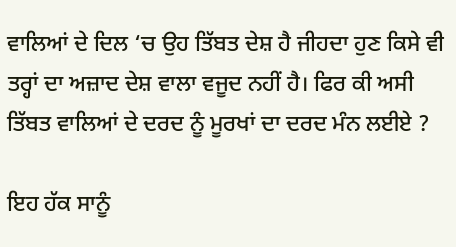ਵਾਲਿਆਂ ਦੇ ਦਿਲ ‘ਚ ਉਹ ਤਿੱਬਤ ਦੇਸ਼ ਹੈ ਜੀਹਦਾ ਹੁਣ ਕਿਸੇ ਵੀ ਤਰ੍ਹਾਂ ਦਾ ਅਜ਼ਾਦ ਦੇਸ਼ ਵਾਲਾ ਵਜੂਦ ਨਹੀਂ ਹੈ। ਫਿਰ ਕੀ ਅਸੀ ਤਿੱਬਤ ਵਾਲਿਆਂ ਦੇ ਦਰਦ ਨੂੰ ਮੂਰਖਾਂ ਦਾ ਦਰਦ ਮੰਨ ਲਈਏ ?

ਇਹ ਹੱਕ ਸਾਨੂੰ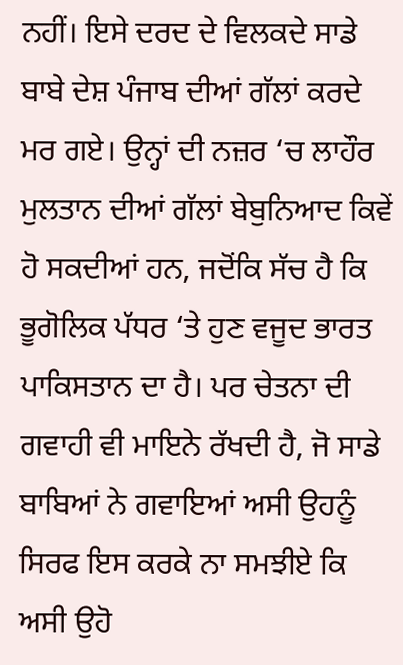ਨਹੀਂ। ਇਸੇ ਦਰਦ ਦੇ ਵਿਲਕਦੇ ਸਾਡੇ ਬਾਬੇ ਦੇਸ਼ ਪੰਜਾਬ ਦੀਆਂ ਗੱਲਾਂ ਕਰਦੇ ਮਰ ਗਏ। ਉਨ੍ਹਾਂ ਦੀ ਨਜ਼ਰ ‘ਚ ਲਾਹੌਰ ਮੁਲਤਾਨ ਦੀਆਂ ਗੱਲਾਂ ਬੇਬੁਨਿਆਦ ਕਿਵੇਂ ਹੋ ਸਕਦੀਆਂ ਹਨ, ਜਦੋਂਕਿ ਸੱਚ ਹੈ ਕਿ ਭੂਗੋਲਿਕ ਪੱਧਰ ‘ਤੇ ਹੁਣ ਵਜੂਦ ਭਾਰਤ ਪਾਕਿਸਤਾਨ ਦਾ ਹੈ। ਪਰ ਚੇਤਨਾ ਦੀ ਗਵਾਹੀ ਵੀ ਮਾਇਨੇ ਰੱਖਦੀ ਹੈ, ਜੋ ਸਾਡੇ ਬਾਬਿਆਂ ਨੇ ਗਵਾਇਆਂ ਅਸੀ ਉਹਨੂੰ ਸਿਰਫ ਇਸ ਕਰਕੇ ਨਾ ਸਮਝੀਏ ਕਿ ਅਸੀ ਉਹੋ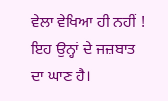ਵੇਲਾ ਵੇਖਿਆ ਹੀ ਨਹੀਂ !
ਇਹ ਉਨ੍ਹਾਂ ਦੇ ਜਜ਼ਬਾਤ ਦਾ ਘਾਣ ਹੈ।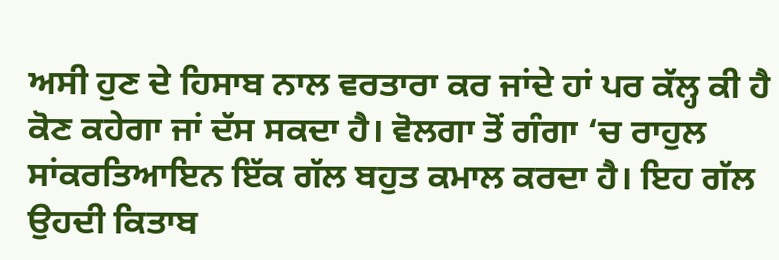ਅਸੀ ਹੁਣ ਦੇ ਹਿਸਾਬ ਨਾਲ ਵਰਤਾਰਾ ਕਰ ਜਾਂਦੇ ਹਾਂ ਪਰ ਕੱਲ੍ਹ ਕੀ ਹੈ ਕੋਣ ਕਹੇਗਾ ਜਾਂ ਦੱਸ ਸਕਦਾ ਹੈ। ਵੋਲਗਾ ਤੋਂ ਗੰਗਾ ‘ਚ ਰਾਹੁਲ ਸਾਂਕਰਤਿਆਇਨ ਇੱਕ ਗੱਲ ਬਹੁਤ ਕਮਾਲ ਕਰਦਾ ਹੈ। ਇਹ ਗੱਲ ਉਹਦੀ ਕਿਤਾਬ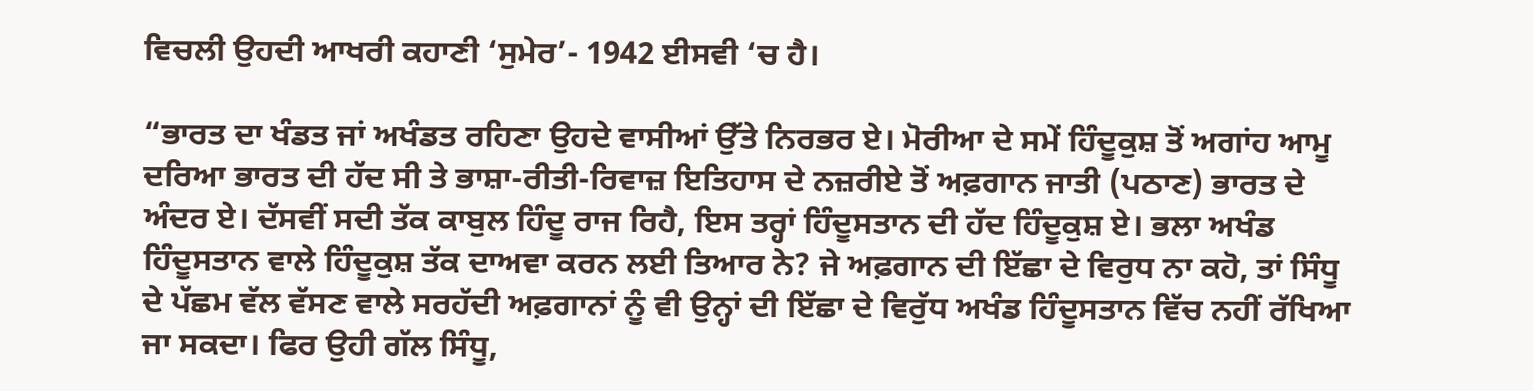ਵਿਚਲੀ ਉਹਦੀ ਆਖਰੀ ਕਹਾਣੀ ‘ਸੁਮੇਰ’- 1942 ਈਸਵੀ ‘ਚ ਹੈ।

“ਭਾਰਤ ਦਾ ਖੰਡਤ ਜਾਂ ਅਖੰਡਤ ਰਹਿਣਾ ਉਹਦੇ ਵਾਸੀਆਂ ਉੱਤੇ ਨਿਰਭਰ ਏ। ਮੋਰੀਆ ਦੇ ਸਮੇਂ ਹਿੰਦੂਕੁਸ਼ ਤੋਂ ਅਗਾਂਹ ਆਮੂ ਦਰਿਆ ਭਾਰਤ ਦੀ ਹੱਦ ਸੀ ਤੇ ਭਾਸ਼ਾ-ਰੀਤੀ-ਰਿਵਾਜ਼ ਇਤਿਹਾਸ ਦੇ ਨਜ਼ਰੀਏ ਤੋਂ ਅਫ਼ਗਾਨ ਜਾਤੀ (ਪਠਾਣ) ਭਾਰਤ ਦੇ ਅੰਦਰ ਏ। ਦੱਸਵੀਂ ਸਦੀ ਤੱਕ ਕਾਬੁਲ ਹਿੰਦੂ ਰਾਜ ਰਿਹੈ, ਇਸ ਤਰ੍ਹਾਂ ਹਿੰਦੂਸਤਾਨ ਦੀ ਹੱਦ ਹਿੰਦੂਕੁਸ਼ ਏ। ਭਲਾ ਅਖੰਡ ਹਿੰਦੂਸਤਾਨ ਵਾਲੇ ਹਿੰਦੂਕੁਸ਼ ਤੱਕ ਦਾਅਵਾ ਕਰਨ ਲਈ ਤਿਆਰ ਨੇ? ਜੇ ਅਫ਼ਗਾਨ ਦੀ ਇੱਛਾ ਦੇ ਵਿਰੁਧ ਨਾ ਕਹੋ, ਤਾਂ ਸਿੰਧੂ ਦੇ ਪੱਛਮ ਵੱਲ ਵੱਸਣ ਵਾਲੇ ਸਰਹੱਦੀ ਅਫ਼ਗਾਨਾਂ ਨੂੰ ਵੀ ਉਨ੍ਹਾਂ ਦੀ ਇੱਛਾ ਦੇ ਵਿਰੁੱਧ ਅਖੰਡ ਹਿੰਦੂਸਤਾਨ ਵਿੱਚ ਨਹੀਂ ਰੱਖਿਆ ਜਾ ਸਕਦਾ। ਫਿਰ ਉਹੀ ਗੱਲ ਸਿੰਧੂ,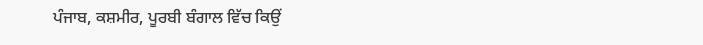ਪੰਜਾਬ, ਕਸ਼ਮੀਰ, ਪੂਰਬੀ ਬੰਗਾਲ ਵਿੱਚ ਕਿਉਂ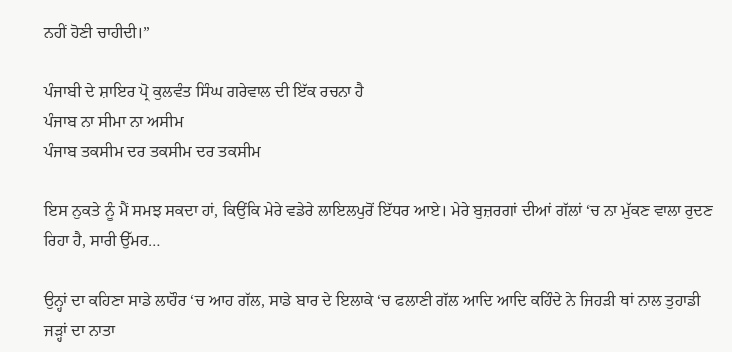ਨਹੀਂ ਹੋਣੀ ਚਾਹੀਦੀ।”

ਪੰਜਾਬੀ ਦੇ ਸ਼ਾਇਰ ਪ੍ਰੋ ਕੁਲਵੰਤ ਸਿੰਘ ਗਰੇਵਾਲ ਦੀ ਇੱਕ ਰਚਨਾ ਹੈ
ਪੰਜਾਬ ਨਾ ਸੀਮਾ ਨਾ ਅਸੀਮ
ਪੰਜਾਬ ਤਕਸੀਮ ਦਰ ਤਕਸੀਮ ਦਰ ਤਕਸੀਮ

ਇਸ ਨੁਕਤੇ ਨੂੰ ਮੈਂ ਸਮਝ ਸਕਦਾ ਹਾਂ, ਕਿਉਂਕਿ ਮੇਰੇ ਵਡੇਰੇ ਲਾਇਲਪੁਰੋਂ ਇੱਧਰ ਆਏ। ਮੇਰੇ ਬੁਜ਼ਰਗਾਂ ਦੀਆਂ ਗੱਲਾਂ ‘ਚ ਨਾ ਮੁੱਕਣ ਵਾਲਾ ਰੁਦਣ ਰਿਹਾ ਹੈ, ਸਾਰੀ ਉੱਮਰ…

ਉਨ੍ਹਾਂ ਦਾ ਕਹਿਣਾ ਸਾਡੇ ਲਾਹੌਰ ‘ਚ ਆਹ ਗੱਲ, ਸਾਡੇ ਬਾਰ ਦੇ ਇਲਾਕੇ ‘ਚ ਫਲਾਣੀ ਗੱਲ ਆਦਿ ਆਦਿ ਕਹਿੰਦੇ ਨੇ ਜਿਹੜੀ ਥਾਂ ਨਾਲ ਤੁਹਾਡੀ ਜੜ੍ਹਾਂ ਦਾ ਨਾਤਾ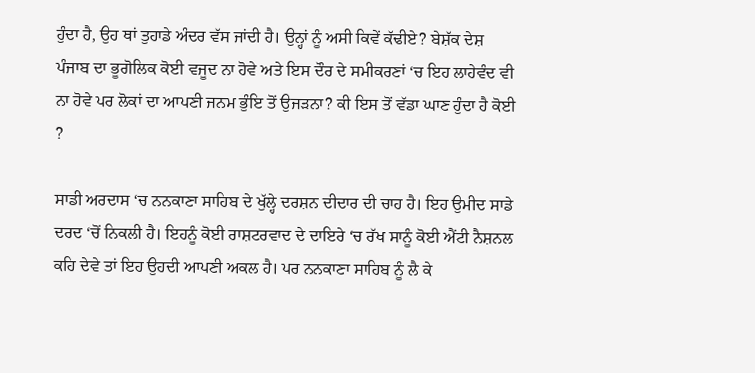ਹੁੰਦਾ ਹੈ, ਉਹ ਥਾਂ ਤੁਹਾਡੇ ਅੰਦਰ ਵੱਸ ਜਾਂਦੀ ਹੈ। ਉਨ੍ਹਾਂ ਨੂੰ ਅਸੀ ਕਿਵੇਂ ਕੱਢੀਏ? ਬੇਸ਼ੱਕ ਦੇਸ਼ ਪੰਜਾਬ ਦਾ ਭੂਗੋਲਿਕ ਕੋਈ ਵਜੂਦ ਨਾ ਹੋਵੇ ਅਤੇ ਇਸ ਦੌਰ ਦੇ ਸਮੀਕਰਣਾਂ ‘ਚ ਇਹ ਲਾਹੇਵੰਦ ਵੀ ਨਾ ਹੋਵੇ ਪਰ ਲੋਕਾਂ ਦਾ ਆਪਣੀ ਜਨਮ ਭੁੰਇ ਤੋਂ ਉਜੜਨਾ? ਕੀ ਇਸ ਤੋਂ ਵੱਡਾ ਘਾਣ ਹੁੰਦਾ ਹੈ ਕੋਈ ?

ਸਾਡੀ ਅਰਦਾਸ ‘ਚ ਨਨਕਾਣਾ ਸਾਹਿਬ ਦੇ ਖੁੱਲ੍ਹੇ ਦਰਸ਼ਨ ਦੀਦਾਰ ਦੀ ਚਾਹ ਹੈ। ਇਹ ਉਮੀਦ ਸਾਡੇ ਦਰਦ ‘ਚੋਂ ਨਿਕਲੀ ਹੈ। ਇਹਨੂੰ ਕੋਈ ਰਾਸ਼ਟਰਵਾਦ ਦੇ ਦਾਇਰੇ ‘ਚ ਰੱਖ ਸਾਨੂੰ ਕੋਈ ਐਂਟੀ ਨੈਸ਼ਨਲ ਕਹਿ ਦੇਵੇ ਤਾਂ ਇਹ ਉਹਦੀ ਆਪਣੀ ਅਕਲ ਹੈ। ਪਰ ਨਨਕਾਣਾ ਸਾਹਿਬ ਨੂੰ ਲੈ ਕੇ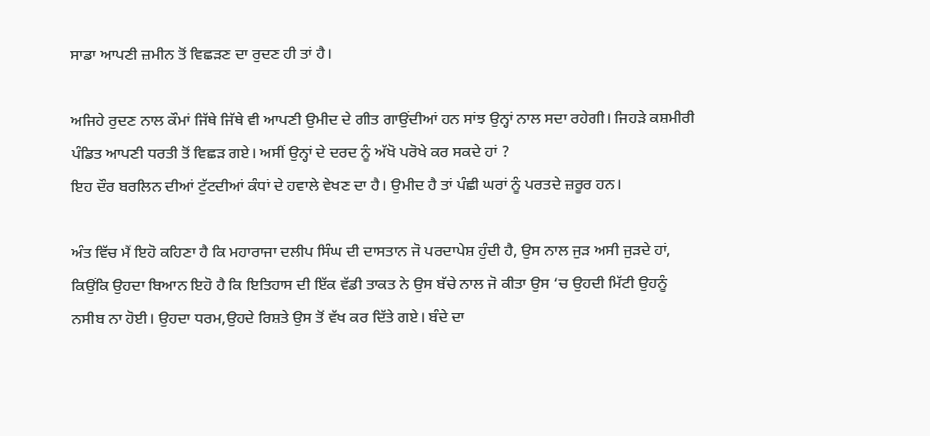ਸਾਡਾ ਆਪਣੀ ਜ਼ਮੀਨ ਤੋਂ ਵਿਛੜਣ ਦਾ ਰੁਦਣ ਹੀ ਤਾਂ ਹੈ।

ਅਜਿਹੇ ਰੁਦਣ ਨਾਲ ਕੌਮਾਂ ਜਿੱਥੇ ਜਿੱਥੇ ਵੀ ਆਪਣੀ ਉਮੀਦ ਦੇ ਗੀਤ ਗਾਉਂਦੀਆਂ ਹਨ ਸਾਂਝ ਉਨ੍ਹਾਂ ਨਾਲ ਸਦਾ ਰਹੇਗੀ। ਜਿਹੜੇ ਕਸ਼ਮੀਰੀ ਪੰਡਿਤ ਆਪਣੀ ਧਰਤੀ ਤੋਂ ਵਿਛੜ ਗਏ। ਅਸੀਂ ਉਨ੍ਹਾਂ ਦੇ ਦਰਦ ਨੂੰ ਅੱਖੋ ਪਰੋਖੇ ਕਰ ਸਕਦੇ ਹਾਂ ?
ਇਹ ਦੌਰ ਬਰਲਿਨ ਦੀਆਂ ਟੁੱਟਦੀਆਂ ਕੰਧਾਂ ਦੇ ਹਵਾਲੇ ਵੇਖਣ ਦਾ ਹੈ। ਉਮੀਦ ਹੈ ਤਾਂ ਪੰਛੀ ਘਰਾਂ ਨੂੰ ਪਰਤਦੇ ਜ਼ਰੂਰ ਹਨ।

ਅੰਤ ਵਿੱਚ ਮੈਂ ਇਹੋ ਕਹਿਣਾ ਹੈ ਕਿ ਮਹਾਰਾਜਾ ਦਲੀਪ ਸਿੰਘ ਦੀ ਦਾਸਤਾਨ ਜੋ ਪਰਦਾਪੇਸ਼ ਹੁੰਦੀ ਹੈ, ਉਸ ਨਾਲ ਜੁੜ ਅਸੀ ਜੁੜਦੇ ਹਾਂ, ਕਿਉਂਕਿ ਉਹਦਾ ਬਿਆਨ ਇਹੋ ਹੈ ਕਿ ਇਤਿਹਾਸ ਦੀ ਇੱਕ ਵੱਡੀ ਤਾਕਤ ਨੇ ਉਸ ਬੱਚੇ ਨਾਲ ਜੋ ਕੀਤਾ ਉਸ ‘ਚ ਉਹਦੀ ਮਿੱਟੀ ਉਹਨੂੰ ਨਸੀਬ ਨਾ ਹੋਈ। ਉਹਦਾ ਧਰਮ,ਉਹਦੇ ਰਿਸ਼ਤੇ ਉਸ ਤੋਂ ਵੱਖ ਕਰ ਦਿੱਤੇ ਗਏ। ਬੰਦੇ ਦਾ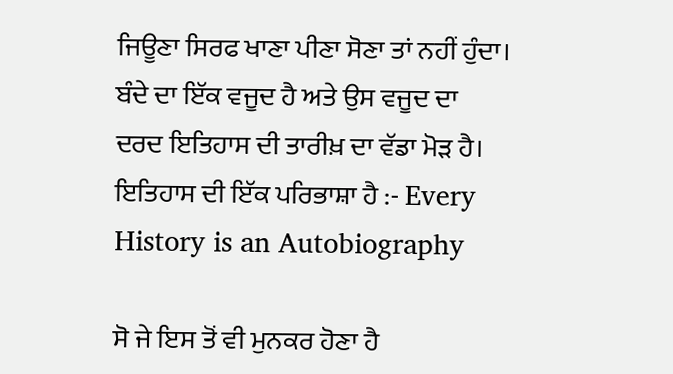ਜਿਊਣਾ ਸਿਰਫ ਖਾਣਾ ਪੀਣਾ ਸੋਣਾ ਤਾਂ ਨਹੀਂ ਹੁੰਦਾ। ਬੰਦੇ ਦਾ ਇੱਕ ਵਜੂਦ ਹੈ ਅਤੇ ਉਸ ਵਜੂਦ ਦਾ ਦਰਦ ਇਤਿਹਾਸ ਦੀ ਤਾਰੀਖ਼ ਦਾ ਵੱਡਾ ਮੋੜ ਹੈ। ਇਤਿਹਾਸ ਦੀ ਇੱਕ ਪਰਿਭਾਸ਼ਾ ਹੈ :- Every History is an Autobiography

ਸੋ ਜੇ ਇਸ ਤੋਂ ਵੀ ਮੁਨਕਰ ਹੋਣਾ ਹੈ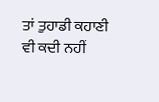ਤਾਂ ਤੁਹਾਡੀ ਕਹਾਣੀ ਵੀ ਕਦੀ ਨਹੀਂ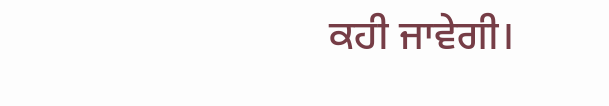ਕਹੀ ਜਾਵੇਗੀ।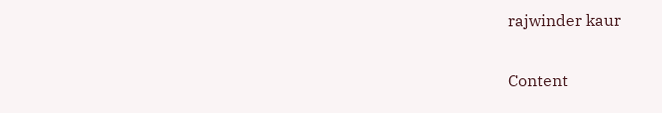rajwinder kaur

Content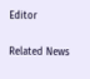Editor

Related News